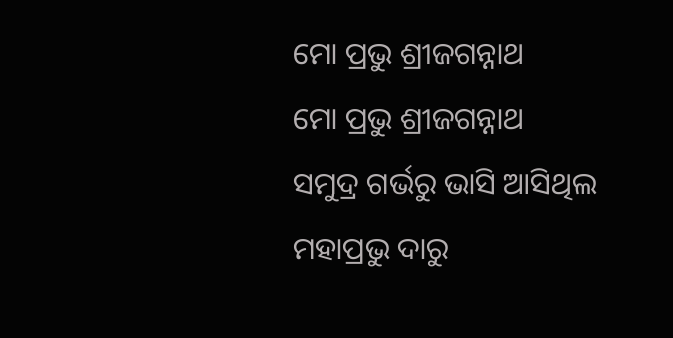ମୋ ପ୍ରଭୁ ଶ୍ରୀଜଗନ୍ନାଥ
ମୋ ପ୍ରଭୁ ଶ୍ରୀଜଗନ୍ନାଥ
ସମୁଦ୍ର ଗର୍ଭରୁ ଭାସି ଆସିଥିଲ
ମହାପ୍ରଭୁ ଦାରୁ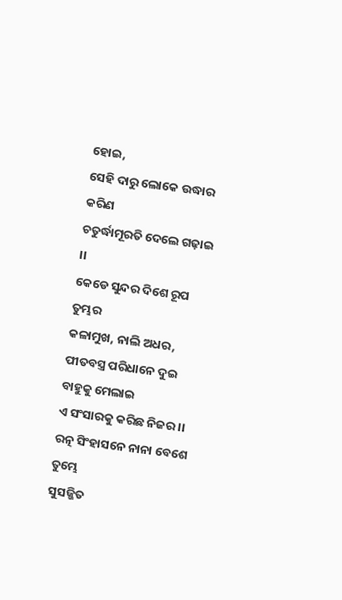ହୋଇ,
ସେହି ଦାରୁ ଲୋକେ ଉଦ୍ଧାର କରିଣ
ଚତୁର୍ଦ୍ଧାମୂରତି ଦେଲେ ଗଢ଼ାଇ ।।
କେଡେ ସୁନ୍ଦର ଦିଶେ ରୂପ ତୁମ୍ଭର
କଳାମୁଖ, ନାଲି ଅଧର,
ପୀତବସ୍ତ୍ର ପରିଧାନେ ଦୁଇ ବାହୁକୁ ମେଲାଇ
ଏ ସଂସାରକୁ କରିଛ ନିଜର ।।
ରତ୍ନ ସିଂହାସନେ ନାନା ବେଶେ ତୁମ୍ଭେ
ସୁସଜ୍ଜିତ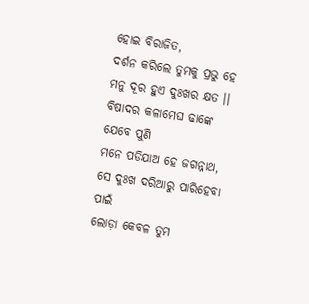ହୋଇ ବିରାଜିତ,
ଦର୍ଶନ କରିଲେ ତୁମକୁ ପ୍ରଭୁ ହେ
ମନୁ ଦୂର ହୁଏ ଦୁଃଖର କ୍ଷତ ।।
ବିଷାଦର କଳାମେଘ ଢାଙ୍କେ ଯେବେ ପୁଣି
ମନେ ପଡିଯାଅ ହେ ଜଗନ୍ନାଥ,
ସେ ଦୁଃଖ ଦରିଆରୁ ପାରିହେବା ପାଇଁ
ଲୋଡ଼ା କେବଳ ତୁମ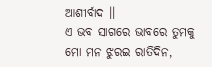ଆଶୀର୍ବାଦ ।।
ଏ ଭବ ସାଗରେ ଭାବରେ ତୁମକୁ
ମୋ ମନ ଝୁରଇ ରାତିଦିନ,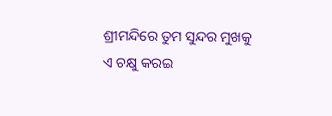ଶ୍ରୀମନ୍ଦିରେ ତୁମ ସୁନ୍ଦର ମୁଖକୁ
ଏ ଚକ୍ଷୁ କରଇ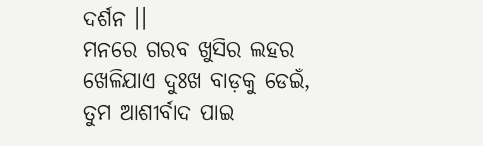ଦର୍ଶନ ।।
ମନରେ ଗରବ ଖୁସିର ଲହର
ଖେଳିଯାଏ ଦୁଃଖ ବାଡ଼କୁ ଡେଇଁ,
ତୁମ ଆଶୀର୍ବାଦ ପାଇ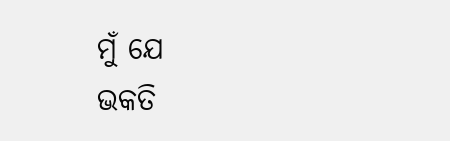ମୁଁ ଯେ
ଭକତି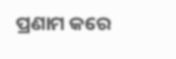ପ୍ରଣାମ କରେ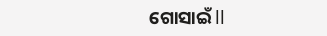ଗୋସାଇଁ ll